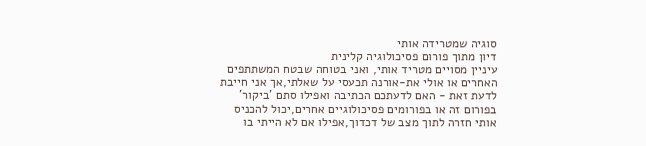סוגיה שמטרידה אותי
דיון מתוך פורום פסיכולוגיה קלינית
עיניין מסויים מטריד אותי, ואני בטוחה שבטח המשתתפים האחרים או אולי את-אורנה תכעסי על שאלתי,אך אני חייבת לדעת זאת - האם לדעתכם הכתיבה ואפילו סתם 'ביקור' בפורום זה או בפורומים פסיכולוגיים אחרים,יכול להכניס אותי חזרה לתוך מצב של דכדוך,אפילו אם לא הייתי בו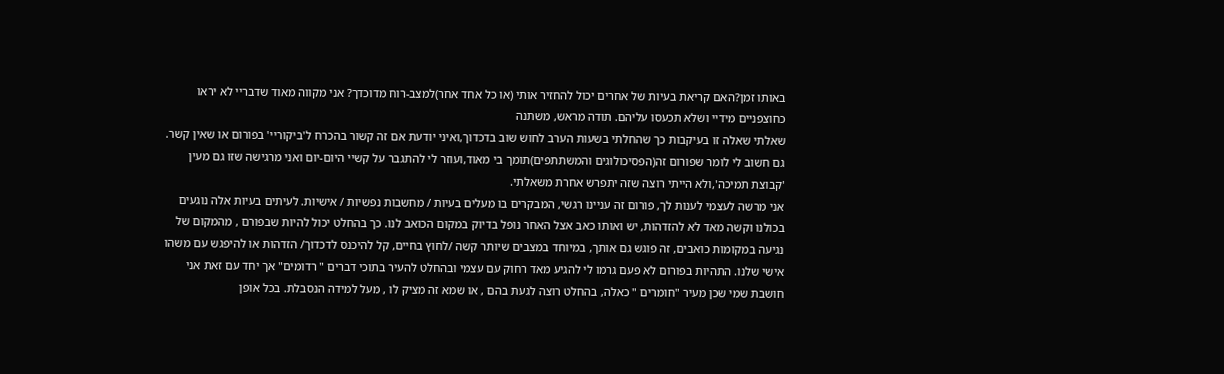באותו זמן?האם קריאת בעיות של אחרים יכול להחזיר אותי (או כל אחד אחר)למצב-רוח מדוכדך? אני מקווה מאוד שדבריי לא יראו כחוצפניים מידיי ושלא תכעסו עליהם. תודה מראש, משתנה
שאלתי שאלה זו בעיקבות כך שהחלתי בשעות הערב לחוש שוב בדכדוך,ואיני יודעת אם זה קשור בהכרח ל'ביקוריי' בפורום או שאין קשר. גם חשוב לי לומר שפורום זה(הפסיכולוגים והמשתתפים)תומך בי מאוד,ועוזר לי להתגבר על קשיי היום-יום ואני מרגישה שזו גם מעין 'קבוצת תמיכה',ולא הייתי רוצה שזה יתפרש אחרת משאלתי.
אני מרשה לעצמי לענות לך, פורום זה עניינו רגשי, המבקרים בו מעלים בעיות / מחשבות נפשיות / אישיות. לעיתים בעיות אלה נוגעים בכולנו וקשה מאד לא להזדהות, יש ואותו כאב אצל האחר נופל בדיוק במקום הכואב לנו. כך בהחלט יכול להיות שבפורם , מהמקום של נגיעה במקומות כואבים, זה פוגש גם אותך, במיוחד במצבים שיותר קשה /לחוץ בחיים, קל להיכנס לדכדוך/ הזדהות או להיפגש עם משהו אישי שלנו. התהיות בפורום לא פעם גרמו לי להגיע מאד רחוק עם עצמי ובהחלט להעיר בתוכי דברים " רדומים" אך יחד עם זאת אני חושבת שמי שכן מעיר "חומרים " כאלה, בהחלט רוצה לגעת בהם , או שמא זה מציק לו , מעל למידה הנסבלת. בכל אופן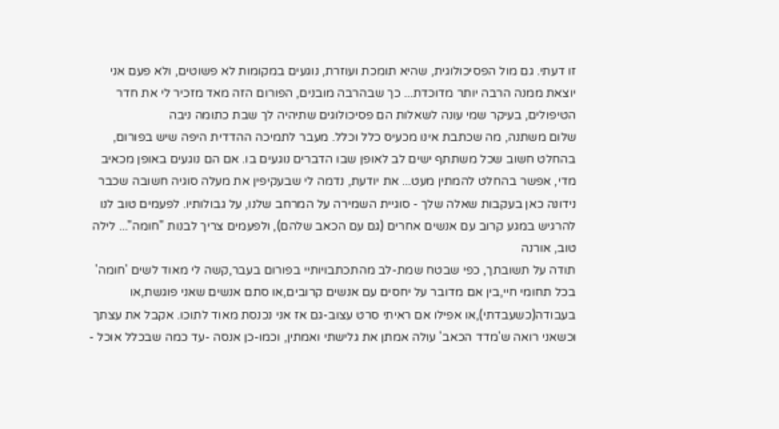זו דעתי. גם מול הפסיכולוגית, שהיא תומכת ועוזרת, נוגעים במקומות לא פשוטים, ולא פעם אני יוצאת ממנה הרבה יותר מדוכדת... כך שבהרבה מובנים, הפורום הזה מאד מזכיר לי את חדר הטיפולים, בעיקר שמי עונה לשאלות הם פסיכולוגים שתיהיה לך שבת כתומה ניבה
שלום משתנה, מה שכתבת אינו מכעיס כלל וכלל. מעבר לתמיכה ההדדית היפה שיש בפורום, בהחלט חשוב שכל משתתף ישים לב לאופן שבו הדברים נוגעים בו. אם הם נוגעים באופן מכאיב מדי, אפשר בהחלט להמתין מעט... את יודעת, נדמה לי שבעקיפין את מעלה סוגיה חשובה שכבר נידונה כאן בעקבות שאלה שלך - סוגיית השמירה על המרחב שלנו, על גבולותיו. לפעמים טוב לנו להרגיש במגע קרוב עם אנשים אחרים (גם עם הכאב שלהם), ולפעמים צריך לבנות "חומה"... לילה טוב, אורנה
תודה על תשובתך, כפי שבטח שמת-לב מהתכתבויותיי בפורום בעבר,קשה לי מאוד לשים 'חומה' בכל תחומי חיי,בין אם מדובר על יחסים עם אנשים קרובים,או סתם אנשים שאני פוגשת,או בעבודה(כשעבדתי),או אפילו אם ראיתי סרט עצוב-גם אז אני נכנסת מאוד לתוכו. אקבל את עצתך וכשאני רואה ש'מדד הכאב' עולה אמתן את גלישתי ואמתין, וכמו-כן אנסה -עד כמה שבכלל אוכל -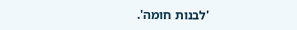'לבנות חומה'.